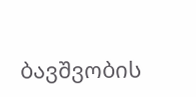ბავშვობის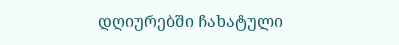დღიურებში ჩახატული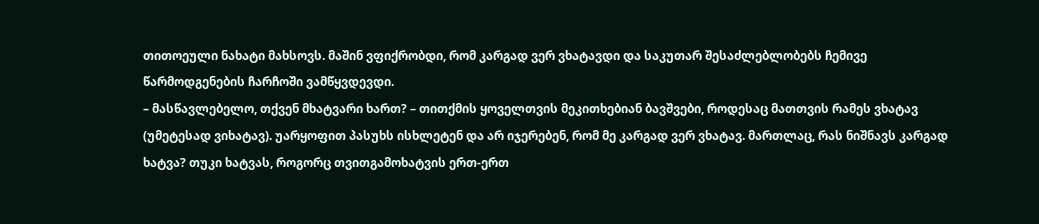თითოეული ნახატი მახსოვს. მაშინ ვფიქრობდი, რომ კარგად ვერ ვხატავდი და საკუთარ შესაძლებლობებს ჩემივე წარმოდგენების ჩარჩოში ვამწყვდევდი.
– მასწავლებელო, თქვენ მხატვარი ხართ? – თითქმის ყოველთვის მეკითხებიან ბავშვები, როდესაც მათთვის რამეს ვხატავ (უმეტესად ვიხატავ). უარყოფით პასუხს ისხლეტენ და არ იჯერებენ, რომ მე კარგად ვერ ვხატავ. მართლაც, რას ნიშნავს კარგად ხატვა? თუკი ხატვას, როგორც თვითგამოხატვის ერთ-ერთ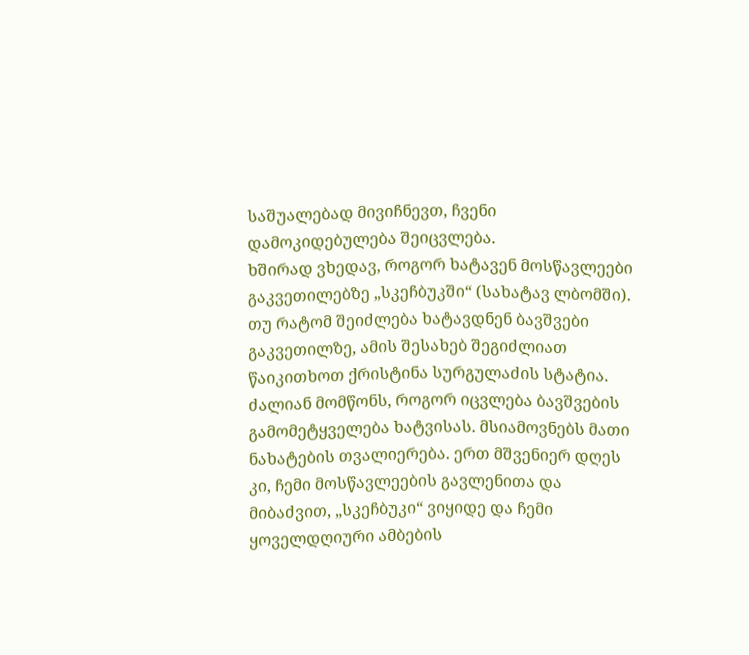საშუალებად მივიჩნევთ, ჩვენი დამოკიდებულება შეიცვლება.
ხშირად ვხედავ, როგორ ხატავენ მოსწავლეები გაკვეთილებზე „სკეჩბუკში“ (სახატავ ლბომში). თუ რატომ შეიძლება ხატავდნენ ბავშვები გაკვეთილზე, ამის შესახებ შეგიძლიათ წაიკითხოთ ქრისტინა სურგულაძის სტატია. ძალიან მომწონს, როგორ იცვლება ბავშვების გამომეტყველება ხატვისას. მსიამოვნებს მათი ნახატების თვალიერება. ერთ მშვენიერ დღეს კი, ჩემი მოსწავლეების გავლენითა და მიბაძვით, „სკეჩბუკი“ ვიყიდე და ჩემი ყოველდღიური ამბების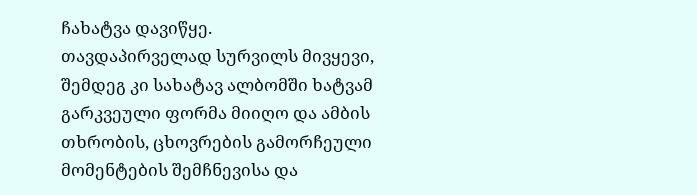ჩახატვა დავიწყე.
თავდაპირველად სურვილს მივყევი, შემდეგ კი სახატავ ალბომში ხატვამ გარკვეული ფორმა მიიღო და ამბის თხრობის, ცხოვრების გამორჩეული მომენტების შემჩნევისა და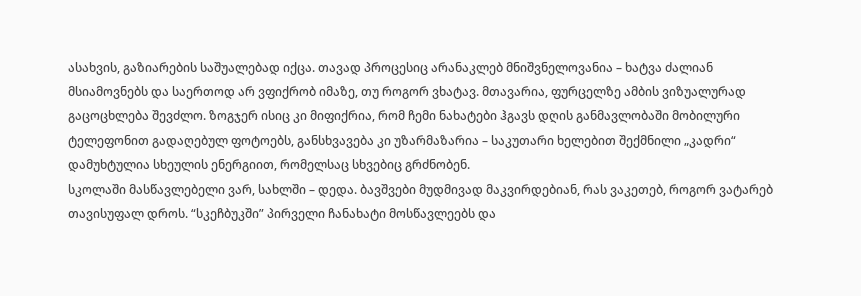ასახვის, გაზიარების საშუალებად იქცა. თავად პროცესიც არანაკლებ მნიშვნელოვანია – ხატვა ძალიან მსიამოვნებს და საერთოდ არ ვფიქრობ იმაზე, თუ როგორ ვხატავ. მთავარია, ფურცელზე ამბის ვიზუალურად გაცოცხლება შევძლო. ზოგჯერ ისიც კი მიფიქრია, რომ ჩემი ნახატები ჰგავს დღის განმავლობაში მობილური ტელეფონით გადაღებულ ფოტოებს, განსხვავება კი უზარმაზარია – საკუთარი ხელებით შექმნილი „კადრი“ დამუხტულია სხეულის ენერგიით, რომელსაც სხვებიც გრძნობენ.
სკოლაში მასწავლებელი ვარ, სახლში – დედა. ბავშვები მუდმივად მაკვირდებიან, რას ვაკეთებ, როგორ ვატარებ თავისუფალ დროს. “სკეჩბუკში” პირველი ჩანახატი მოსწავლეებს და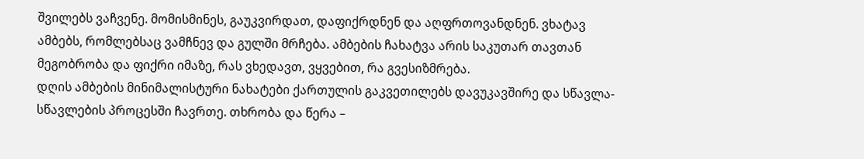შვილებს ვაჩვენე. მომისმინეს, გაუკვირდათ, დაფიქრდნენ და აღფრთოვანდნენ. ვხატავ ამბებს, რომლებსაც ვამჩნევ და გულში მრჩება. ამბების ჩახატვა არის საკუთარ თავთან მეგობრობა და ფიქრი იმაზე, რას ვხედავთ, ვყვებით, რა გვესიზმრება.
დღის ამბების მინიმალისტური ნახატები ქართულის გაკვეთილებს დავუკავშირე და სწავლა-სწავლების პროცესში ჩავრთე. თხრობა და წერა –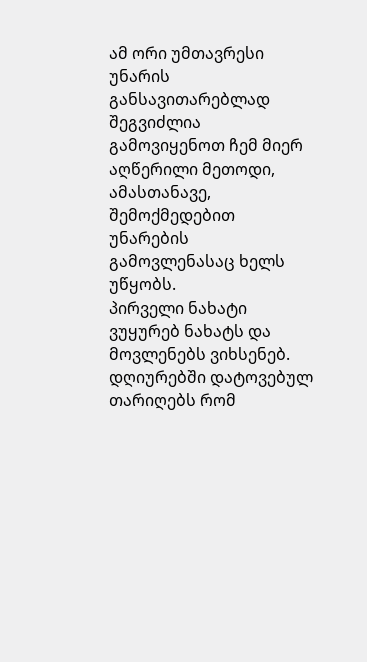ამ ორი უმთავრესი უნარის განსავითარებლად შეგვიძლია გამოვიყენოთ ჩემ მიერ აღწერილი მეთოდი, ამასთანავე, შემოქმედებით უნარების გამოვლენასაც ხელს უწყობს.
პირველი ნახატი
ვუყურებ ნახატს და მოვლენებს ვიხსენებ. დღიურებში დატოვებულ თარიღებს რომ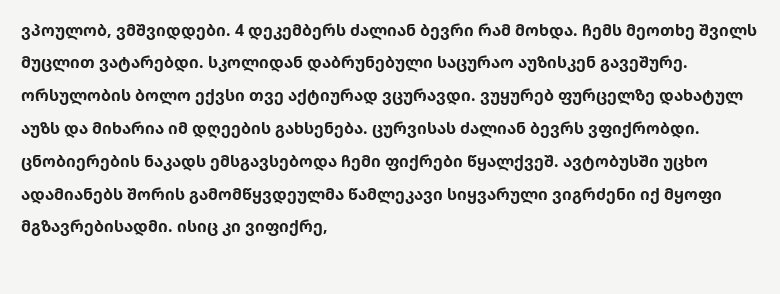ვპოულობ, ვმშვიდდები. 4 დეკემბერს ძალიან ბევრი რამ მოხდა. ჩემს მეოთხე შვილს მუცლით ვატარებდი. სკოლიდან დაბრუნებული საცურაო აუზისკენ გავეშურე. ორსულობის ბოლო ექვსი თვე აქტიურად ვცურავდი. ვუყურებ ფურცელზე დახატულ აუზს და მიხარია იმ დღეების გახსენება. ცურვისას ძალიან ბევრს ვფიქრობდი. ცნობიერების ნაკადს ემსგავსებოდა ჩემი ფიქრები წყალქვეშ. ავტობუსში უცხო ადამიანებს შორის გამომწყვდეულმა წამლეკავი სიყვარული ვიგრძენი იქ მყოფი მგზავრებისადმი. ისიც კი ვიფიქრე,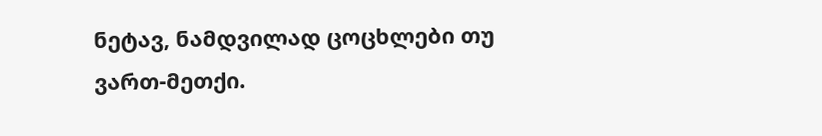ნეტავ, ნამდვილად ცოცხლები თუ ვართ-მეთქი.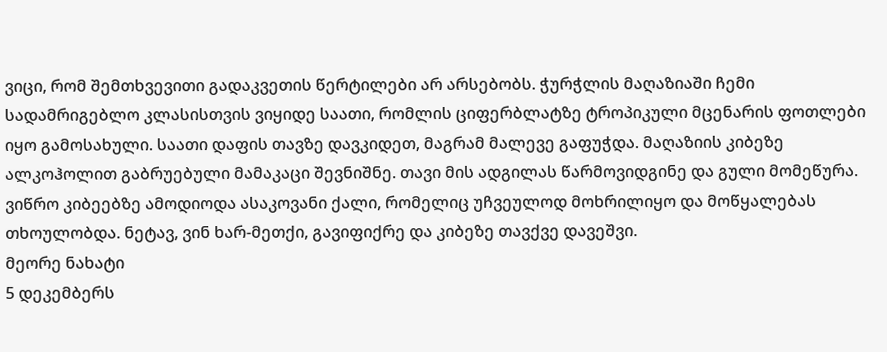ვიცი, რომ შემთხვევითი გადაკვეთის წერტილები არ არსებობს. ჭურჭლის მაღაზიაში ჩემი სადამრიგებლო კლასისთვის ვიყიდე საათი, რომლის ციფერბლატზე ტროპიკული მცენარის ფოთლები იყო გამოსახული. საათი დაფის თავზე დავკიდეთ, მაგრამ მალევე გაფუჭდა. მაღაზიის კიბეზე ალკოჰოლით გაბრუებული მამაკაცი შევნიშნე. თავი მის ადგილას წარმოვიდგინე და გული მომეწურა. ვიწრო კიბეებზე ამოდიოდა ასაკოვანი ქალი, რომელიც უჩვეულოდ მოხრილიყო და მოწყალებას თხოულობდა. ნეტავ, ვინ ხარ-მეთქი, გავიფიქრე და კიბეზე თავქვე დავეშვი.
მეორე ნახატი
5 დეკემბერს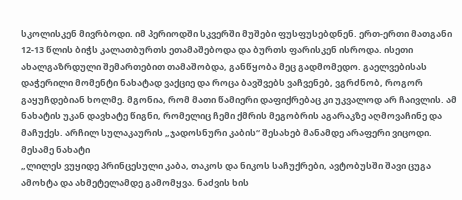სკოლისკენ მივრბოდი. იმ პერიოდში სკვერში მუშები ფუსფუსებდნენ. ერთ-ერთი მათგანი 12-13 წლის ბიჭს კალათბურთს ეთამაშებოდა და ბურთს ფარისკენ ისროდა. ისეთი ახალგაზრდული შემართებით თამაშობდა, განწყობა მეც გადმომედო. გაელვებისას დაჭერილი მომენტი ნახატად ვაქციე და როცა ბავშვებს ვაჩვენებ, ვგრძნობ, როგორ გაყუჩდებიან ხოლმე. მგონია, რომ მათი წამიერი დაფიქრებაც კი უკვალოდ არ ჩაივლის. ამ ნახატის უკან დავხატე წიგნი, რომელიც ჩემი ქმრის მეგობრის აგარაკზე აღმოვაჩინე და მაჩუქეს. არჩილ სულაკაურის „ჯადოსნური კაბის“ შესახებ მანამდე არაფერი ვიცოდი.
მესამე ნახატი
„ლილეს ვუყიდე პრინცესული კაბა, თაკოს და ნიკოს საჩუქრები, ავტობუსში შავი ცუგა ამოხტა და ახმეტელამდე გამომყვა. ნაძვის ხის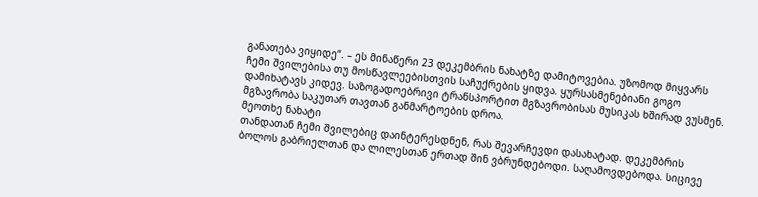განათება ვიყიდე“. – ეს მინაწერი 23 დეკემბრის ნახატზე დამიტოვებია. უზომოდ მიყვარს ჩემი შვილებისა თუ მოსწავლეებისთვის საჩუქრების ყიდვა. ყურსასმენებიანი გოგო დამიხატავს კიდევ. საზოგადოებრივი ტრანსპორტით მგზავრობისას მუსიკას ხშირად ვუსმენ. მგზავრობა საკუთარ თავთან განმარტოების დროა.
მეოთხე ნახატი
თანდათან ჩემი შვილებიც დაინტერესდნენ, რას შევარჩევდი დასახატად. დეკემბრის ბოლოს გაბრიელთან და ლილესთან ერთად შინ ვბრუნდებოდი. საღამოვდებოდა. სიცივე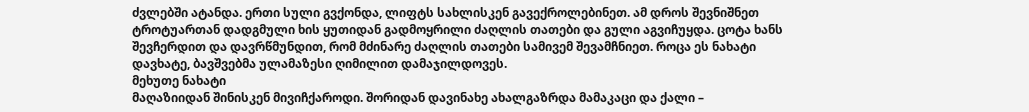ძვლებში ატანდა. ერთი სული გვქონდა, ლიფტს სახლისკენ გავექროლებინეთ. ამ დროს შევნიშნეთ ტროტუართან დადგმული ხის ყუთიდან გადმოყრილი ძაღლის თათები და გული აგვიჩუყდა. ცოტა ხანს შევჩერდით და დავრწმუნდით, რომ მძინარე ძაღლის თათები სამივემ შევამჩნიეთ. როცა ეს ნახატი დავხატე, ბავშვებმა ულამაზესი ღიმილით დამაჯილდოვეს.
მეხუთე ნახატი
მაღაზიიდან შინისკენ მივიჩქაროდი. შორიდან დავინახე ახალგაზრდა მამაკაცი და ქალი –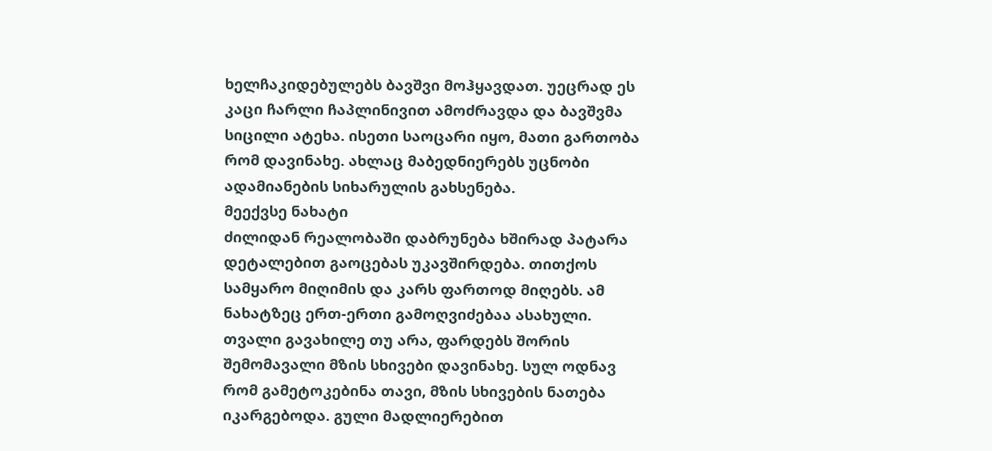ხელჩაკიდებულებს ბავშვი მოჰყავდათ. უეცრად ეს კაცი ჩარლი ჩაპლინივით ამოძრავდა და ბავშვმა სიცილი ატეხა. ისეთი საოცარი იყო, მათი გართობა რომ დავინახე. ახლაც მაბედნიერებს უცნობი ადამიანების სიხარულის გახსენება.
მეექვსე ნახატი
ძილიდან რეალობაში დაბრუნება ხშირად პატარა დეტალებით გაოცებას უკავშირდება. თითქოს სამყარო მიღიმის და კარს ფართოდ მიღებს. ამ ნახატზეც ერთ-ერთი გამოღვიძებაა ასახული. თვალი გავახილე თუ არა, ფარდებს შორის შემომავალი მზის სხივები დავინახე. სულ ოდნავ რომ გამეტოკებინა თავი, მზის სხივების ნათება იკარგებოდა. გული მადლიერებით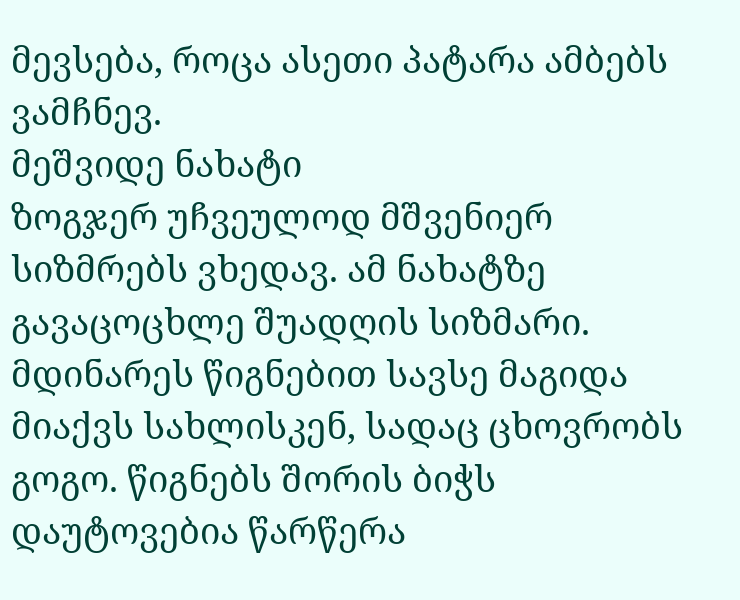მევსება, როცა ასეთი პატარა ამბებს ვამჩნევ.
მეშვიდე ნახატი
ზოგჯერ უჩვეულოდ მშვენიერ სიზმრებს ვხედავ. ამ ნახატზე გავაცოცხლე შუადღის სიზმარი. მდინარეს წიგნებით სავსე მაგიდა მიაქვს სახლისკენ, სადაც ცხოვრობს გოგო. წიგნებს შორის ბიჭს დაუტოვებია წარწერა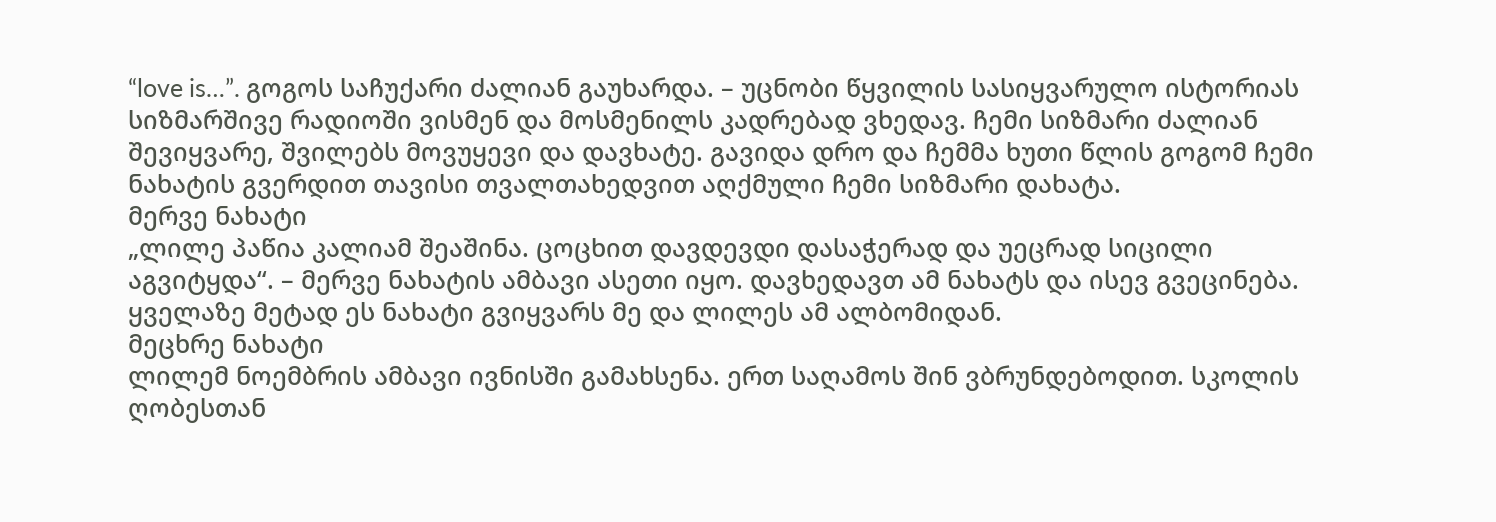“love is…”. გოგოს საჩუქარი ძალიან გაუხარდა. – უცნობი წყვილის სასიყვარულო ისტორიას სიზმარშივე რადიოში ვისმენ და მოსმენილს კადრებად ვხედავ. ჩემი სიზმარი ძალიან შევიყვარე, შვილებს მოვუყევი და დავხატე. გავიდა დრო და ჩემმა ხუთი წლის გოგომ ჩემი ნახატის გვერდით თავისი თვალთახედვით აღქმული ჩემი სიზმარი დახატა.
მერვე ნახატი
„ლილე პაწია კალიამ შეაშინა. ცოცხით დავდევდი დასაჭერად და უეცრად სიცილი აგვიტყდა“. – მერვე ნახატის ამბავი ასეთი იყო. დავხედავთ ამ ნახატს და ისევ გვეცინება. ყველაზე მეტად ეს ნახატი გვიყვარს მე და ლილეს ამ ალბომიდან.
მეცხრე ნახატი
ლილემ ნოემბრის ამბავი ივნისში გამახსენა. ერთ საღამოს შინ ვბრუნდებოდით. სკოლის ღობესთან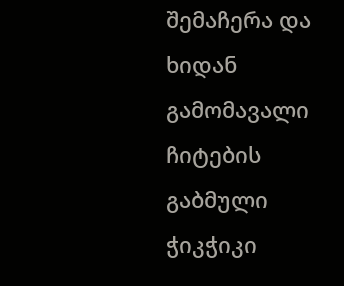შემაჩერა და ხიდან გამომავალი ჩიტების გაბმული ჭიკჭიკი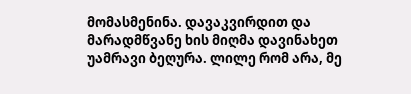მომასმენინა. დავაკვირდით და მარადმწვანე ხის მიღმა დავინახეთ უამრავი ბეღურა. ლილე რომ არა, მე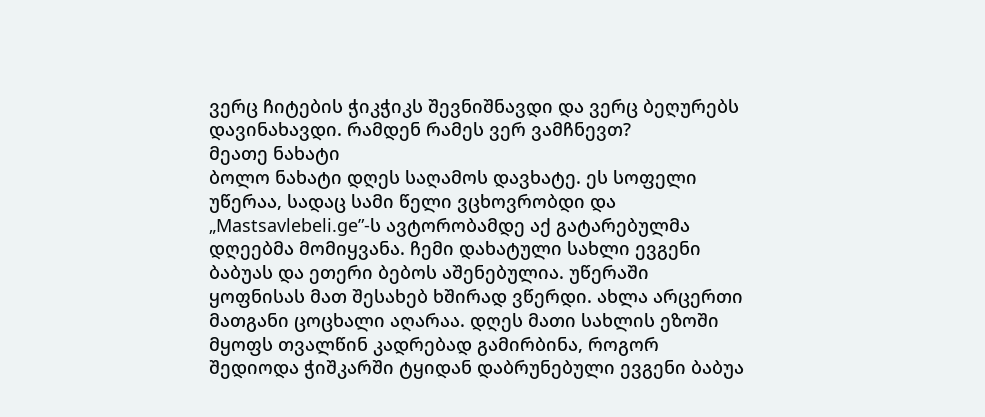ვერც ჩიტების ჭიკჭიკს შევნიშნავდი და ვერც ბეღურებს დავინახავდი. რამდენ რამეს ვერ ვამჩნევთ?
მეათე ნახატი
ბოლო ნახატი დღეს საღამოს დავხატე. ეს სოფელი უწერაა, სადაც სამი წელი ვცხოვრობდი და „Mastsavlebeli.ge”-ს ავტორობამდე აქ გატარებულმა დღეებმა მომიყვანა. ჩემი დახატული სახლი ევგენი ბაბუას და ეთერი ბებოს აშენებულია. უწერაში ყოფნისას მათ შესახებ ხშირად ვწერდი. ახლა არცერთი მათგანი ცოცხალი აღარაა. დღეს მათი სახლის ეზოში მყოფს თვალწინ კადრებად გამირბინა, როგორ შედიოდა ჭიშკარში ტყიდან დაბრუნებული ევგენი ბაბუა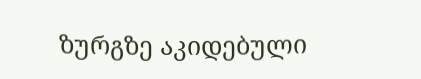ზურგზე აკიდებული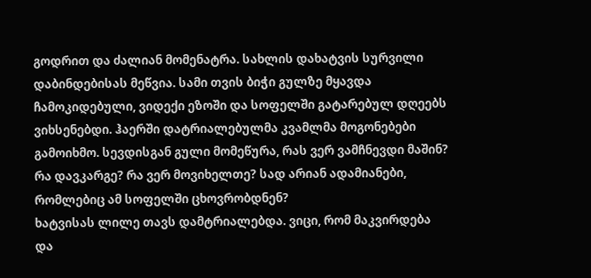გოდრით და ძალიან მომენატრა. სახლის დახატვის სურვილი დაბინდებისას მეწვია. სამი თვის ბიჭი გულზე მყავდა ჩამოკიდებული, ვიდექი ეზოში და სოფელში გატარებულ დღეებს ვიხსენებდი. ჰაერში დატრიალებულმა კვამლმა მოგონებები გამოიხმო. სევდისგან გული მომეწურა, რას ვერ ვამჩნევდი მაშინ? რა დავკარგე? რა ვერ მოვიხელთე? სად არიან ადამიანები, რომლებიც ამ სოფელში ცხოვრობდნენ?
ხატვისას ლილე თავს დამტრიალებდა. ვიცი, რომ მაკვირდება და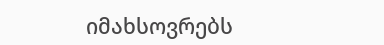იმახსოვრებს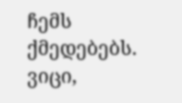ჩემს ქმედებებს. ვიცი,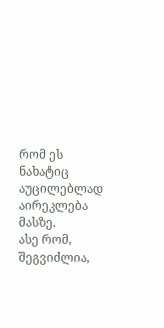რომ ეს ნახატიც აუცილებლად აირეკლება მასზე.
ასე რომ, შეგვიძლია,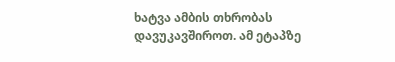ხატვა ამბის თხრობას დავუკავშიროთ. ამ ეტაპზე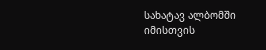სახატავ ალბომში იმისთვის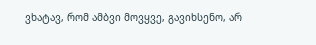ვხატავ, რომ ამბვი მოვყვე, გავიხსენო, არ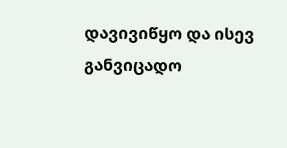დავივიწყო და ისევ განვიცადო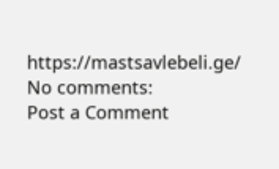https://mastsavlebeli.ge/
No comments:
Post a Comment